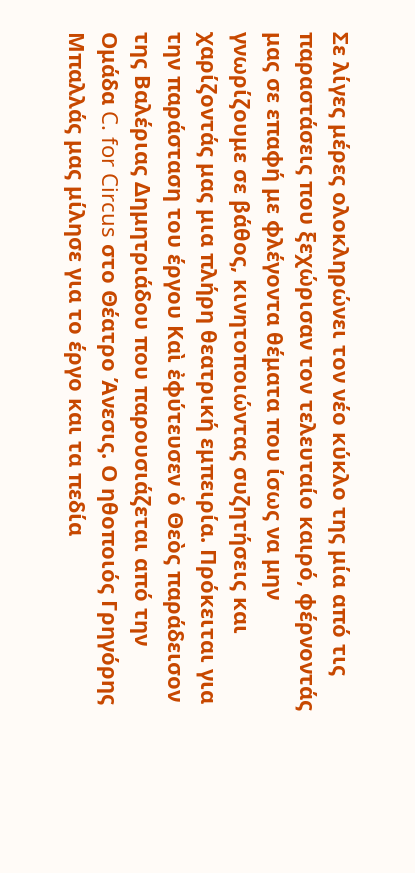Σε λίγες μέρες ολοκληρώνει τον νέο κύκλο της μία από τις παραστάσεις που ξεχώρισαν τον τελευταίο καιρό, φέρνοντάς μας σε επαφή με φλέγοντα θέματα που ίσως να μην γνωρίζουμε σε βάθος, κινητοποιώντας συζητήσεις και χαρίζοντάς μας μια πλήρη θεατρική εμπειρία. Πρόκειται για την παράσταση του έργου Καὶ ἐφύτευσεν ὁ Θεὸς παράδεισον της Βαλέριας Δημητριάδου που παρουσιάζεται από την Ομάδα C. for Circus στο Θέατρο Άνεσις. Ο ηθοποιός Γρηγόρης Μπαλλάς μας μίλησε για το έργο και τα πεδία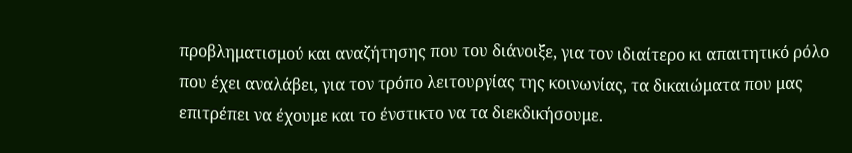προβληματισμού και αναζήτησης που του διάνοιξε, για τον ιδιαίτερο κι απαιτητικό ρόλο που έχει αναλάβει, για τον τρόπο λειτουργίας της κοινωνίας, τα δικαιώματα που μας επιτρέπει να έχουμε και το ένστικτο να τα διεκδικήσουμε.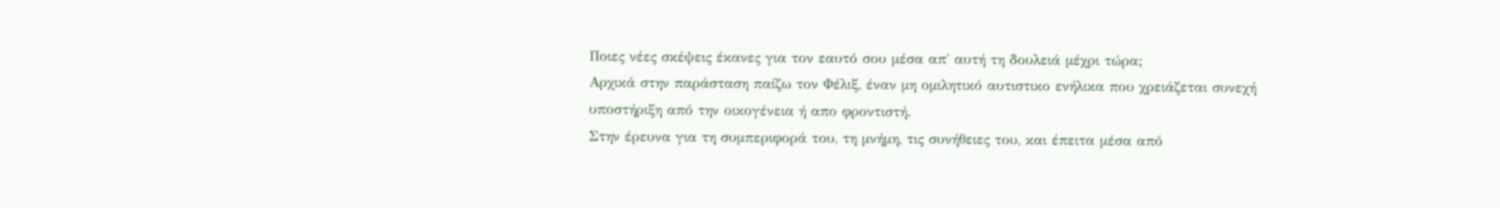Ποιες νέες σκέψεις έκανες για τον εαυτό σου μέσα απ΄ αυτή τη δουλειά μέχρι τώρα;
Αρχικά στην παράσταση παίζω τον Φέλιξ, έναν μη ομιλητικό αυτιστικο ενήλικα που χρειάζεται συνεχή υποστήριξη από την οικογένεια ή απο φροντιστή.
Στην έρευνα για τη συμπεριφορά του, τη μνήμη, τις συνήθειες του, και έπειτα μέσα από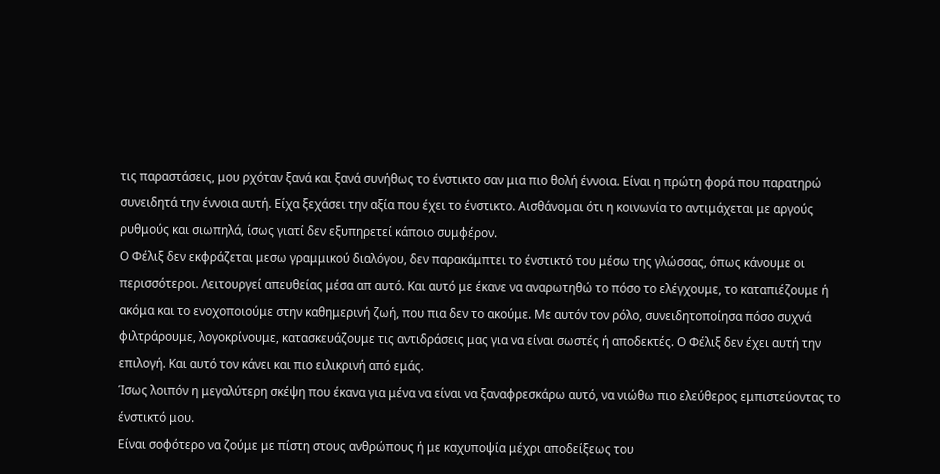τις παραστάσεις, μου ρχόταν ξανά και ξανά συνήθως το ένστικτο σαν μια πιο θολή έννοια. Είναι η πρώτη φορά που παρατηρώ συνειδητά την έννοια αυτή. Είχα ξεχάσει την αξία που έχει το ένστικτο. Αισθάνομαι ότι η κοινωνία το αντιμάχεται με αργούς ρυθμούς και σιωπηλά, ίσως γιατί δεν εξυπηρετεί κάποιο συμφέρον.
Ο Φέλιξ δεν εκφράζεται μεσω γραμμικού διαλόγου, δεν παρακάμπτει το ένστικτό του μέσω της γλώσσας, όπως κάνουμε οι περισσότεροι. Λειτουργεί απευθείας μέσα απ αυτό. Και αυτό με έκανε να αναρωτηθώ το πόσο το ελέγχουμε, το καταπιέζουμε ή ακόμα και το ενοχοποιούμε στην καθημερινή ζωή, που πια δεν το ακούμε. Με αυτόν τον ρόλο, συνειδητοποίησα πόσο συχνά φιλτράρουμε, λογοκρίνουμε, κατασκευάζουμε τις αντιδράσεις μας για να είναι σωστές ή αποδεκτές. Ο Φέλιξ δεν έχει αυτή την επιλογή. Και αυτό τον κάνει και πιο ειλικρινή από εμάς.
Ίσως λοιπόν η μεγαλύτερη σκέψη που έκανα για μένα να είναι να ξαναφρεσκάρω αυτό, να νιώθω πιο ελεύθερος εμπιστεύοντας το ένστικτό μου.
Είναι σοφότερο να ζούμε με πίστη στους ανθρώπους ή με καχυποψία μέχρι αποδείξεως του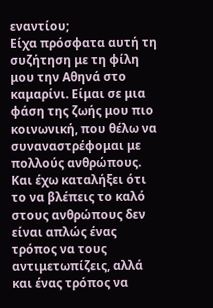εναντίου;
Είχα πρόσφατα αυτή τη συζήτηση με τη φίλη μου την Αθηνά στο καμαρίνι. Είμαι σε μια φάση της ζωής μου πιο κοινωνική, που θέλω να συναναστρέφομαι με πολλούς ανθρώπους. Και έχω καταλήξει ότι το να βλέπεις το καλό στους ανθρώπους δεν είναι απλώς ένας τρόπος να τους αντιμετωπίζεις, αλλά και ένας τρόπος να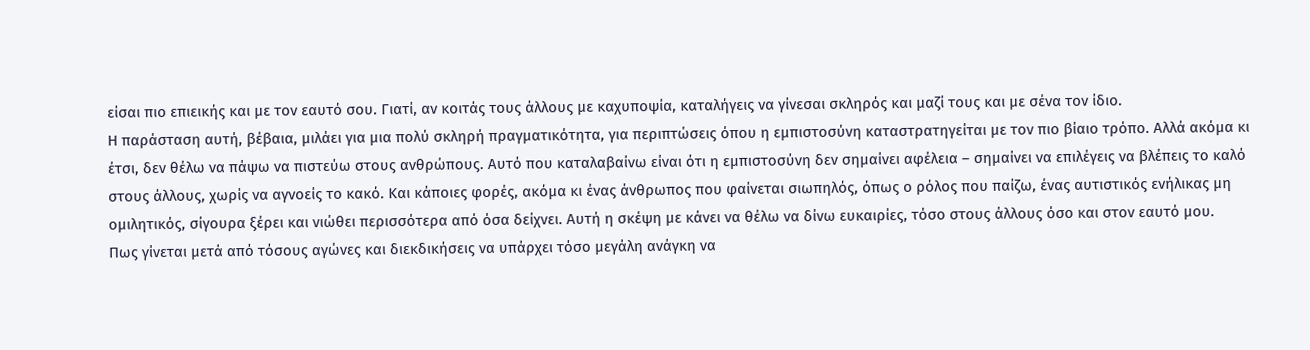είσαι πιο επιεικής και με τον εαυτό σου. Γιατί, αν κοιτάς τους άλλους με καχυποψία, καταλήγεις να γίνεσαι σκληρός και μαζί τους και με σένα τον ίδιο.
Η παράσταση αυτή, βέβαια, μιλάει για μια πολύ σκληρή πραγματικότητα, για περιπτώσεις όπου η εμπιστοσύνη καταστρατηγείται με τον πιο βίαιο τρόπο. Αλλά ακόμα κι έτσι, δεν θέλω να πάψω να πιστεύω στους ανθρώπους. Αυτό που καταλαβαίνω είναι ότι η εμπιστοσύνη δεν σημαίνει αφέλεια – σημαίνει να επιλέγεις να βλέπεις το καλό στους άλλους, χωρίς να αγνοείς το κακό. Και κάποιες φορές, ακόμα κι ένας άνθρωπος που φαίνεται σιωπηλός, όπως ο ρόλος που παίζω, ένας αυτιστικός ενήλικας μη ομιλητικός, σίγουρα ξέρει και νιώθει περισσότερα από όσα δείχνει. Αυτή η σκέψη με κάνει να θέλω να δίνω ευκαιρίες, τόσο στους άλλους όσο και στον εαυτό μου.
Πως γίνεται μετά από τόσους αγώνες και διεκδικήσεις να υπάρχει τόσο μεγάλη ανάγκη να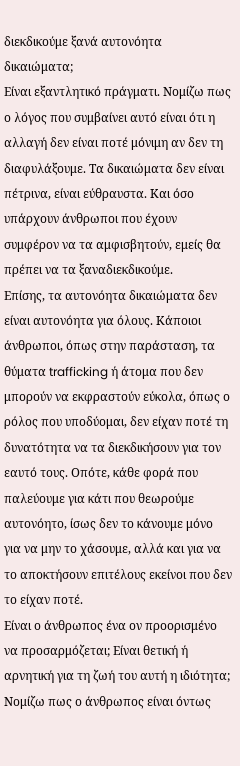διεκδικούμε ξανά αυτονόητα δικαιώματα;
Είναι εξαντλητικό πράγματι. Νομίζω πως ο λόγος που συμβαίνει αυτό είναι ότι η αλλαγή δεν είναι ποτέ μόνιμη αν δεν τη διαφυλάξουμε. Τα δικαιώματα δεν είναι πέτρινα, είναι εύθραυστα. Και όσο υπάρχουν άνθρωποι που έχουν συμφέρον να τα αμφισβητούν, εμείς θα πρέπει να τα ξαναδιεκδικούμε.
Επίσης, τα αυτονόητα δικαιώματα δεν είναι αυτονόητα για όλους. Κάποιοι άνθρωποι, όπως στην παράσταση, τα θύματα trafficking ή άτομα που δεν μπορούν να εκφραστούν εύκολα, όπως ο ρόλος που υποδύομαι, δεν είχαν ποτέ τη δυνατότητα να τα διεκδικήσουν για τον εαυτό τους. Οπότε, κάθε φορά που παλεύουμε για κάτι που θεωρούμε αυτονόητο, ίσως δεν το κάνουμε μόνο για να μην το χάσουμε, αλλά και για να το αποκτήσουν επιτέλους εκείνοι που δεν το είχαν ποτέ.
Είναι ο άνθρωπος ένα ον προορισμένο να προσαρμόζεται; Είναι θετική ή αρνητική για τη ζωή του αυτή η ιδιότητα;
Νομίζω πως ο άνθρωπος είναι όντως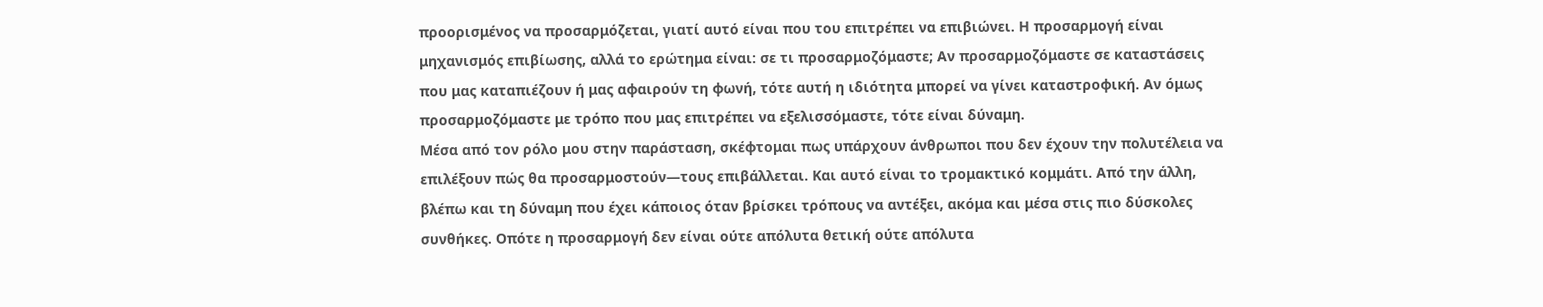προορισμένος να προσαρμόζεται, γιατί αυτό είναι που του επιτρέπει να επιβιώνει. Η προσαρμογή είναι μηχανισμός επιβίωσης, αλλά το ερώτημα είναι: σε τι προσαρμοζόμαστε; Αν προσαρμοζόμαστε σε καταστάσεις που μας καταπιέζουν ή μας αφαιρούν τη φωνή, τότε αυτή η ιδιότητα μπορεί να γίνει καταστροφική. Αν όμως προσαρμοζόμαστε με τρόπο που μας επιτρέπει να εξελισσόμαστε, τότε είναι δύναμη.
Μέσα από τον ρόλο μου στην παράσταση, σκέφτομαι πως υπάρχουν άνθρωποι που δεν έχουν την πολυτέλεια να επιλέξουν πώς θα προσαρμοστούν—τους επιβάλλεται. Και αυτό είναι το τρομακτικό κομμάτι. Από την άλλη, βλέπω και τη δύναμη που έχει κάποιος όταν βρίσκει τρόπους να αντέξει, ακόμα και μέσα στις πιο δύσκολες συνθήκες. Οπότε η προσαρμογή δεν είναι ούτε απόλυτα θετική ούτε απόλυτα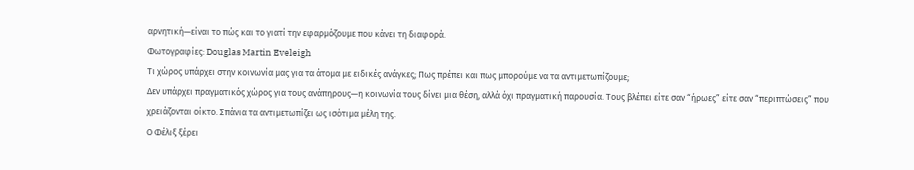αρνητική—είναι το πώς και το γιατί την εφαρμόζουμε που κάνει τη διαφορά.
Φωτογραφίες: Douglas Martin Eveleigh
Τι χώρος υπάρχει στην κοινωνία μας για τα άτομα με ειδικές ανάγκες; Πως πρέπει και πως μπορούμε να τα αντιμετωπίζουμε;
Δεν υπάρχει πραγματικός χώρος για τους ανάπηρους—η κοινωνία τους δίνει μια θέση, αλλά όχι πραγματική παρουσία. Τους βλέπει είτε σαν “ήρωες” είτε σαν “περιπτώσεις” που χρειάζονται οίκτο. Σπάνια τα αντιμετωπίζει ως ισότιμα μέλη της.
Ο Φέλιξ ξέρει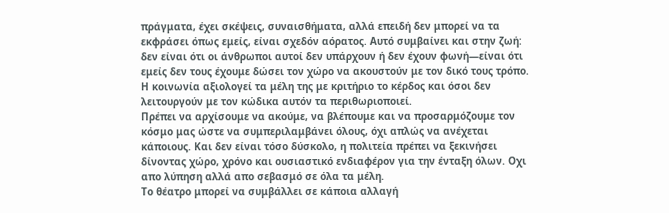πράγματα, έχει σκέψεις, συναισθήματα, αλλά επειδή δεν μπορεί να τα εκφράσει όπως εμείς, είναι σχεδόν αόρατος. Αυτό συμβαίνει και στην ζωή: δεν είναι ότι οι άνθρωποι αυτοί δεν υπάρχουν ή δεν έχουν φωνή—είναι ότι εμείς δεν τους έχουμε δώσει τον χώρο να ακουστούν με τον δικό τους τρόπο. Η κοινωνία αξιολογεί τα μέλη της με κριτήριο το κέρδος και όσοι δεν λειτουργούν με τον κώδικα αυτόν τα περιθωριοποιεί.
Πρέπει να αρχίσουμε να ακούμε, να βλέπουμε και να προσαρμόζουμε τον κόσμο μας ώστε να συμπεριλαμβάνει όλους, όχι απλώς να ανέχεται κάποιους. Και δεν είναι τόσο δύσκολο, η πολιτεία πρέπει να ξεκινήσει δίνοντας χώρο, χρόνο και ουσιαστικό ενδιαφέρον για την ένταξη όλων. Οχι απο λύπηση αλλά απο σεβασμό σε όλα τα μέλη.
Το θέατρο μπορεί να συμβάλλει σε κάποια αλλαγή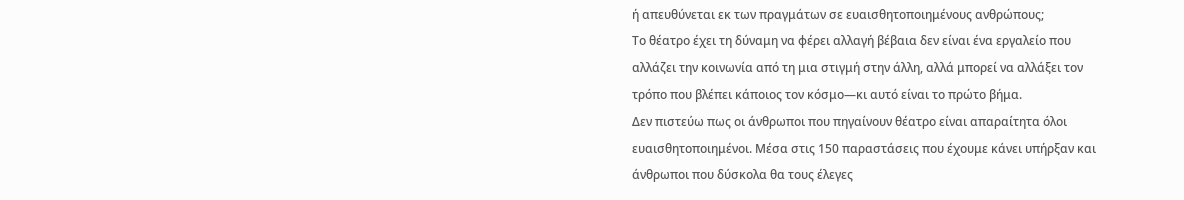ή απευθύνεται εκ των πραγμάτων σε ευαισθητοποιημένους ανθρώπους;
Το θέατρο έχει τη δύναμη να φέρει αλλαγή βέβαια δεν είναι ένα εργαλείο που αλλάζει την κοινωνία από τη μια στιγμή στην άλλη, αλλά μπορεί να αλλάξει τον τρόπο που βλέπει κάποιος τον κόσμο—κι αυτό είναι το πρώτο βήμα.
Δεν πιστεύω πως οι άνθρωποι που πηγαίνουν θέατρο είναι απαραίτητα όλοι ευαισθητοποιημένοι. Μέσα στις 150 παραστάσεις που έχουμε κάνει υπήρξαν και άνθρωποι που δύσκολα θα τους έλεγες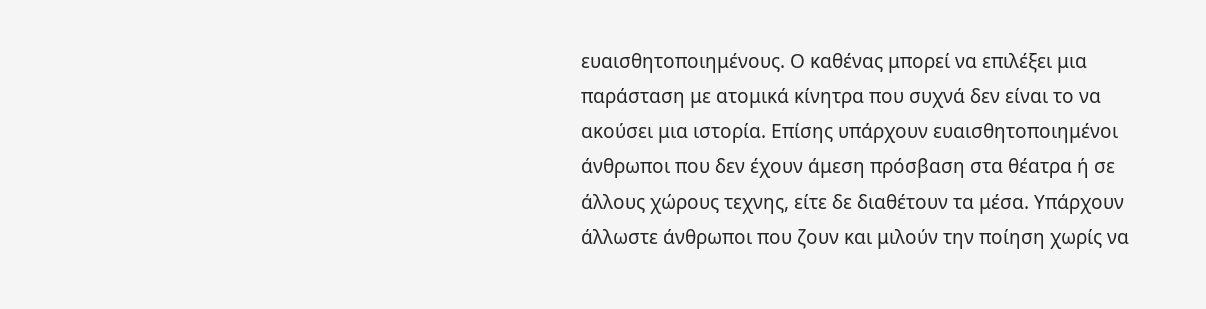ευαισθητοποιημένους. Ο καθένας μπορεί να επιλέξει μια παράσταση με ατομικά κίνητρα που συχνά δεν είναι το να ακούσει μια ιστορία. Επίσης υπάρχουν ευαισθητοποιημένοι άνθρωποι που δεν έχουν άμεση πρόσβαση στα θέατρα ή σε άλλους χώρους τεχνης, είτε δε διαθέτουν τα μέσα. Υπάρχουν άλλωστε άνθρωποι που ζουν και μιλούν την ποίηση χωρίς να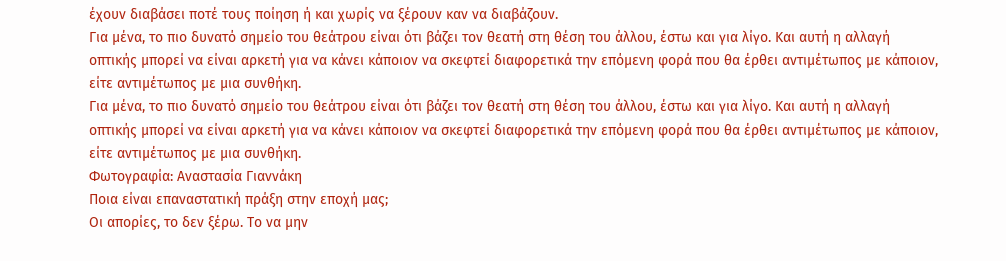έχουν διαβάσει ποτέ τους ποίηση ή και χωρίς να ξέρουν καν να διαβάζουν.
Για μένα, το πιο δυνατό σημείο του θεάτρου είναι ότι βάζει τον θεατή στη θέση του άλλου, έστω και για λίγο. Και αυτή η αλλαγή οπτικής μπορεί να είναι αρκετή για να κάνει κάποιον να σκεφτεί διαφορετικά την επόμενη φορά που θα έρθει αντιμέτωπος με κάποιον, είτε αντιμέτωπος με μια συνθήκη.
Για μένα, το πιο δυνατό σημείο του θεάτρου είναι ότι βάζει τον θεατή στη θέση του άλλου, έστω και για λίγο. Και αυτή η αλλαγή οπτικής μπορεί να είναι αρκετή για να κάνει κάποιον να σκεφτεί διαφορετικά την επόμενη φορά που θα έρθει αντιμέτωπος με κάποιον, είτε αντιμέτωπος με μια συνθήκη.
Φωτογραφία: Αναστασία Γιαννάκη
Ποια είναι επαναστατική πράξη στην εποχή μας;
Οι απορίες, το δεν ξέρω. Το να μην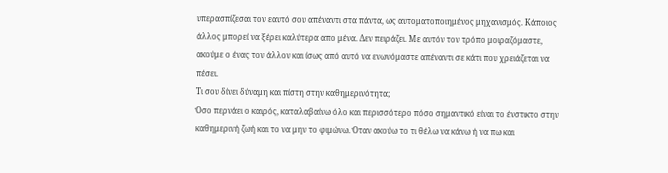υπερασπίζεσαι τον εαυτό σου απέναντι στα πάντα, ως αυτοματοποιημένος μηχανισμός. Κάποιος άλλος μπορεί να ξέρει καλύτερα απο μένα. Δεν πειράζει. Με αυτόν τον τρόπο μοιραζόμαστε, ακούμε ο ένας τον άλλον και ίσως από αυτό να ενωνόμαστε απέναντι σε κάτι που χρειάζεται να πέσει.
Τι σου δίνει δύναμη και πίστη στην καθημερινότητα;
Όσο περνάει ο καιρός, καταλαβαίνω όλο και περισσότερο πόσο σημαντικό είναι το ένστικτο στην καθημερινή ζωή και το να μην το φιμώνω. Όταν ακούω το τι θέλω να κάνω ή να πω και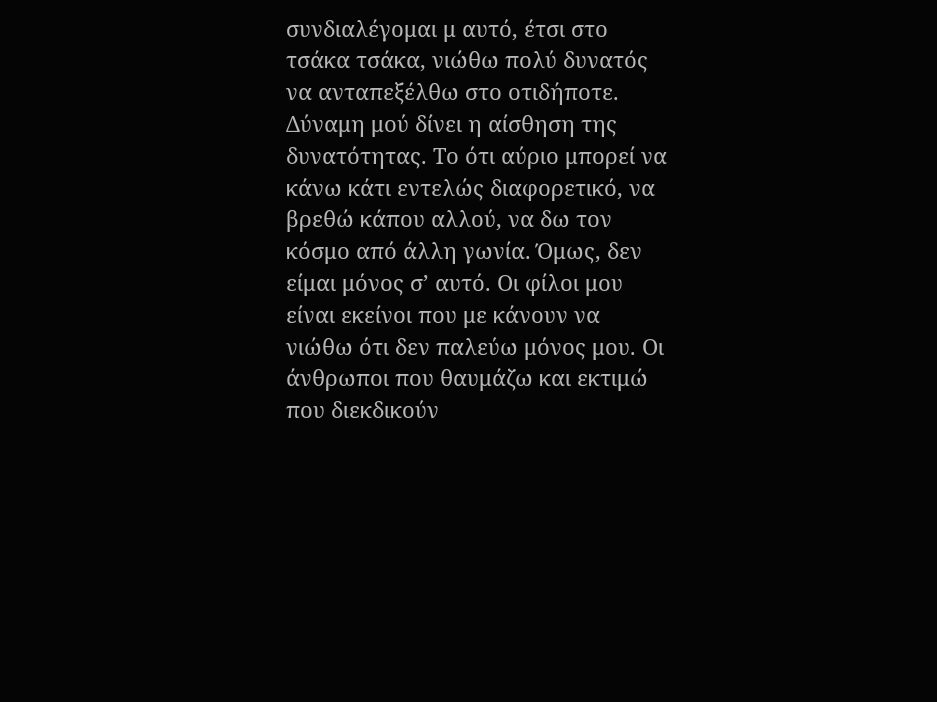συνδιαλέγομαι μ αυτό, έτσι στο τσάκα τσάκα, νιώθω πολύ δυνατός να ανταπεξέλθω στο οτιδήποτε. Δύναμη μού δίνει η αίσθηση της δυνατότητας. Το ότι αύριο μπορεί να κάνω κάτι εντελώς διαφορετικό, να βρεθώ κάπου αλλού, να δω τον κόσμο από άλλη γωνία. Όμως, δεν είμαι μόνος σ’ αυτό. Οι φίλοι μου είναι εκείνοι που με κάνουν να νιώθω ότι δεν παλεύω μόνος μου. Οι άνθρωποι που θαυμάζω και εκτιμώ που διεκδικούν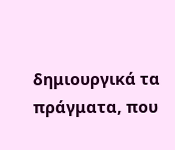δημιουργικά τα πράγματα, που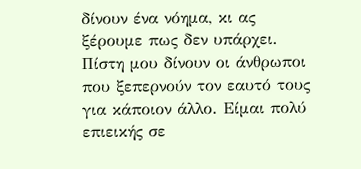δίνουν ένα νόημα, κι ας ξέρουμε πως δεν υπάρχει.
Πίστη μου δίνουν οι άνθρωποι που ξεπερνούν τον εαυτό τους για κάποιον άλλο. Είμαι πολύ επιεικής σε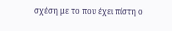σχέση με το που έχει πίστη ο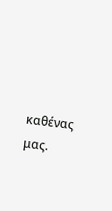καθένας μας.